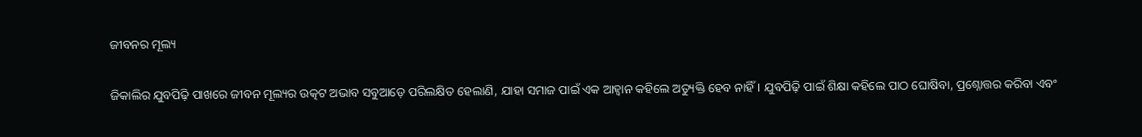ଜୀବନର ମୂଲ୍ୟ

ଜିକାଲିର ଯୁବପିଢ଼ି ପାଖରେ ଜୀବନ ମୂଲ୍ୟର ଉତ୍କଟ ଅଭାବ ସବୁଆଡ଼େ ପରିଲକ୍ଷିତ ହେଲାଣି, ଯାହା ସମାଜ ପାଇଁ ଏକ ଆହ୍ବାନ କହିଲେ ଅତ୍ୟୁକ୍ତି ହେବ ନାହିଁ। ଯୁବପିଢ଼ି ପାଇଁ ଶିକ୍ଷା କହିଲେ ପାଠ ଘୋଷିବା, ପ୍ରଶ୍ନୋତ୍ତର କରିବା ଏବଂ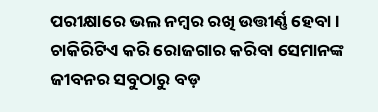ପରୀକ୍ଷାରେ ଭଲ ନମ୍ବର ରଖି ଉତ୍ତୀର୍ଣ୍ଣ ହେବା। ଚାକିରିଟିଏ କରି ରୋଜଗାର କରିବା ସେମାନଙ୍କ ଜୀବନର ସବୁଠାରୁ ବଡ଼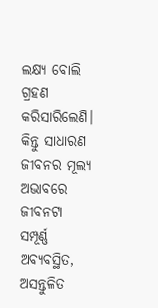ଲକ୍ଷ୍ୟ ବୋଲି ଗ୍ରହଣ କରିସାରିଲେଣି। କିନ୍ତୁ ସାଧାରଣ ଜୀବନର ମୂଲ୍ୟ ଅଭାବରେ ଜୀବନଟା ସମ୍ପୂର୍ଣ୍ଣ ଅବ୍ୟବସ୍ଥିତ, ଅସନ୍ତୁଳିତ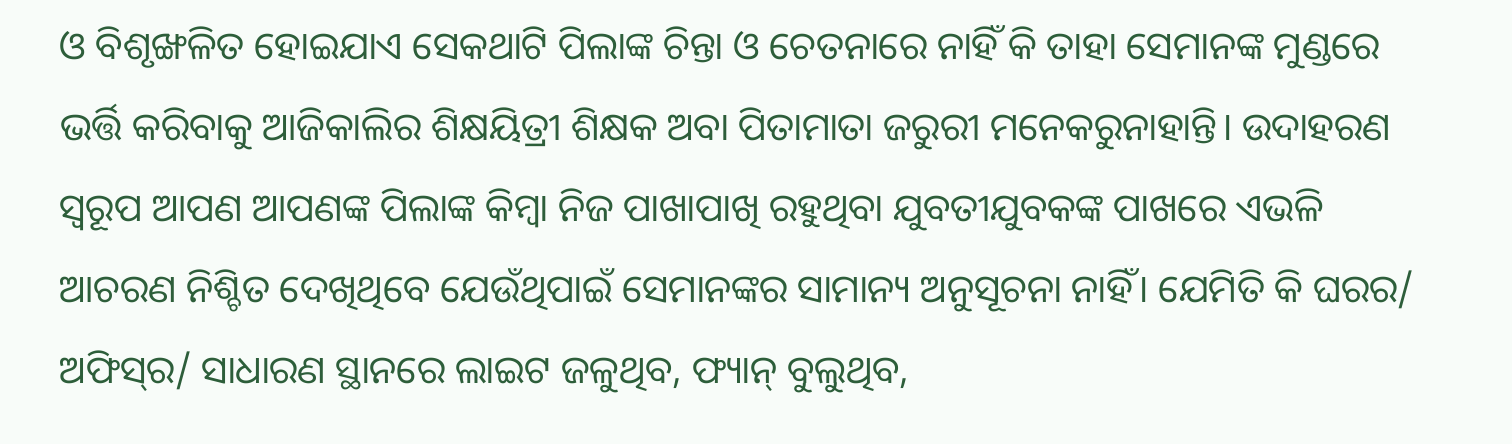ଓ ବିଶୃଙ୍ଖଳିତ ହୋଇଯାଏ ସେକଥାଟି ପିଲାଙ୍କ ଚିନ୍ତା ଓ ଚେତନାରେ ନାହିଁ କି ତାହା ସେମାନଙ୍କ ମୁଣ୍ଡରେ ଭର୍ତ୍ତି କରିବାକୁ ଆଜିକାଲିର ଶିକ୍ଷୟିତ୍ରୀ ଶିକ୍ଷକ ଅବା ପିତାମାତା ଜରୁରୀ ମନେକରୁନାହାନ୍ତି। ଉଦାହରଣ ସ୍ବରୂପ ଆପଣ ଆପଣଙ୍କ ପିଲାଙ୍କ କିମ୍ବା ନିଜ ପାଖାପାଖି ରହୁଥିବା ଯୁବତୀଯୁବକଙ୍କ ପାଖରେ ଏଭଳି ଆଚରଣ ନିଶ୍ଚିତ ଦେଖିଥିବେ ଯେଉଁଥିପାଇଁ ସେମାନଙ୍କର ସାମାନ୍ୟ ଅନୁସୂଚନା ନାହିଁ। ଯେମିତି କି ଘରର/ ଅଫିସ୍‌ର/ ସାଧାରଣ ସ୍ଥାନରେ ଲାଇଟ ଜଳୁଥିବ, ଫ୍ୟାନ୍‌ ବୁଲୁଥିବ,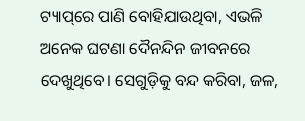ଟ୍ୟାପ୍‌ରେ ପାଣି ବୋହିଯାଉଥିବା, ଏଭଳି ଅନେକ ଘଟଣା ଦୈନନ୍ଦିନ ଜୀବନରେ ଦେଖୁଥିବେ। ସେଗୁଡ଼ିକୁ ବନ୍ଦ କରିବା, ଜଳ,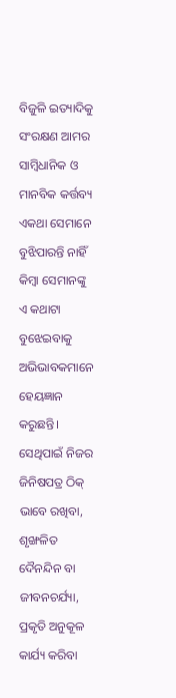ବିଜୁଳି ଇତ୍ୟାଦିକୁ ସଂରକ୍ଷଣ ଆମର ସାମ୍ବିଧାନିକ ଓ ମାନବିକ କର୍ତ୍ତବ୍ୟ ଏକଥା ସେମାନେ ବୁଝିପାରନ୍ତି ନାହିଁ କିମ୍ବା ସେମାନଙ୍କୁ ଏ କଥାଟା ବୁଝେଇବାକୁ ଅଭିଭାବକମାନେ ହେୟଜ୍ଞାନ କରୁଛନ୍ତି। ସେଥିପାଇଁ ନିଜର ଜିନିଷପତ୍ର ଠିକ୍‌ ଭାବେ ରଖିବା, ଶୃଙ୍ଖଳିତ ଦୈନନ୍ଦିନ ବା ଜୀବନଚର୍ଯ୍ୟା, ପ୍ରକୃତି ଅନୁକୂଳ କାର୍ଯ୍ୟ କରିବା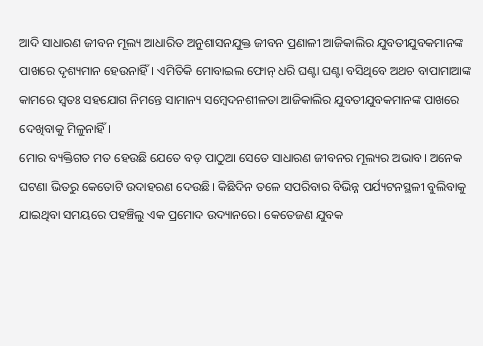ଆଦି ସାଧାରଣ ଜୀବନ ମୂଲ୍ୟ ଆଧାରିତ ଅନୁଶାସନଯୁକ୍ତ ଜୀବନ ପ୍ରଣାଳୀ ଆଜିକାଲିର ଯୁବତୀଯୁବକମାନଙ୍କ ପାଖରେ ଦୃଶ୍ୟମାନ ହେଉନାହିଁ। ଏମିତିକି ମୋବାଇଲ ଫୋନ୍‌ ଧରି ଘଣ୍ଟା ଘଣ୍ଟା ବସିଥିବେ ଅଥଚ ବାପାମାଆଙ୍କ କାମରେ ସ୍ବତଃ ସହଯୋଗ ନିମନ୍ତେ ସାମାନ୍ୟ ସମ୍ବେଦନଶୀଳତା ଆଜିକାଲିର ଯୁବତୀଯୁବକମାନଙ୍କ ପାଖରେ ଦେଖିବାକୁ ମିଳୁନାହିଁ।
ମୋର ବ୍ୟକ୍ତିଗତ ମତ ହେଉଛି ଯେତେ ବଡ଼ ପାଠୁଆ ସେତେ ସାଧାରଣ ଜୀବନର ମୂଲ୍ୟର ଅଭାବ। ଅନେକ ଘଟଣା ଭିତରୁ କେତୋଟି ଉଦାହରଣ ଦେଉଛି। କିଛିଦିନ ତଳେ ସପରିବାର ବିଭିନ୍ନ ପର୍ଯ୍ୟଟନସ୍ଥଳୀ ବୁଲିବାକୁ ଯାଇଥିବା ସମୟରେ ପହଞ୍ଚିଲୁ ଏକ ପ୍ରମୋଦ ଉଦ୍ୟାନରେ। କେତେଜଣ ଯୁବକ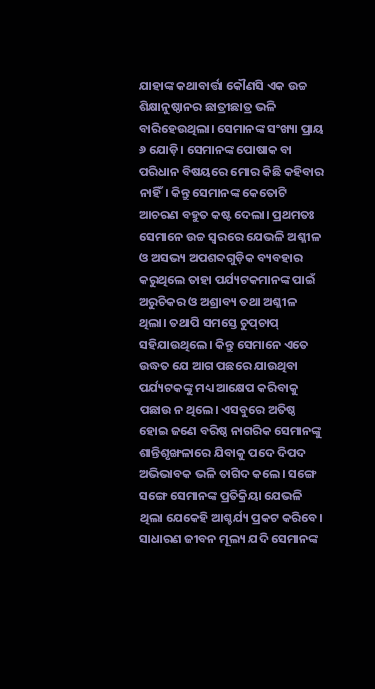ଯାହାଙ୍କ କଥାବାର୍ତ୍ତା କୌଣସି ଏକ ଉଚ୍ଚ ଶିକ୍ଷାନୁଷ୍ଠାନର ଛାତ୍ରୀଛାତ୍ର ଭଳି ବାରିହେଉଥିଲା। ସେମାନଙ୍କ ସଂଖ୍ୟା ପ୍ରାୟ ୬ ଯୋଡ଼ି। ସେମାନଙ୍କ ପୋଷାକ ବା ପରିଧାନ ବିଷୟରେ ମୋର କିଛି କହିବାର ନାହିଁ। କିନ୍ତୁ ସେମାନଙ୍କ କେତୋଟି ଆଚରଣ ବହୁତ କଷ୍ଟ ଦେଲା। ପ୍ରଥମତଃ ସେମାନେ ଉଚ୍ଚ ସ୍ବରରେ ଯେଭଳି ଅଶ୍ଳୀଳ ଓ ଅସଭ୍ୟ ଅପଶବ୍ଦଗୁଡ଼ିକ ବ୍ୟବହାର କରୁଥିଲେ ତାହା ପର୍ଯ୍ୟଟକମାନଙ୍କ ପାଇଁ ଅରୁଚିକର ଓ ଅଶ୍ରାବ୍ୟ ତଥା ଅଶ୍ଳୀଳ ଥିଲା। ତଥାପି ସମସ୍ତେ ଚୁପ୍‌ଚାପ୍‌ ସହିଯାଉଥିଲେ। କିନ୍ତୁ ସେମାନେ ଏତେ ଉଦ୍ଧତ ଯେ ଆଗ ପଛରେ ଯାଉଥିବା ପର୍ଯ୍ୟଟକଙ୍କୁ ମଧ୍ୟ ଆକ୍ଷେପ କରିବାକୁ ପଛାଉ ନ ଥିଲେ। ଏସବୁରେ ଅତିଷ୍ଠ ହୋଇ ଜଣେ ବରିଷ୍ଠ ନାଗରିକ ସେମାନଙ୍କୁ ଶାନ୍ତିଶୃଙ୍ଖଳାରେ ଯିବାକୁ ପଦେ ଦିପଦ ଅଭିଭାବକ ଭଳି ତାଗିଦ କଲେ। ସଙ୍ଗେ ସଙ୍ଗେ ସେମାନଙ୍କ ପ୍ରତିକ୍ରିୟା ଯେଭଳି ଥିଲା ଯେକେହି ଆଶ୍ଚର୍ଯ୍ୟ ପ୍ରକଟ କରିବେ। ସାଧାରଣ ଜୀବନ ମୂଲ୍ୟ ଯଦି ସେମାନଙ୍କ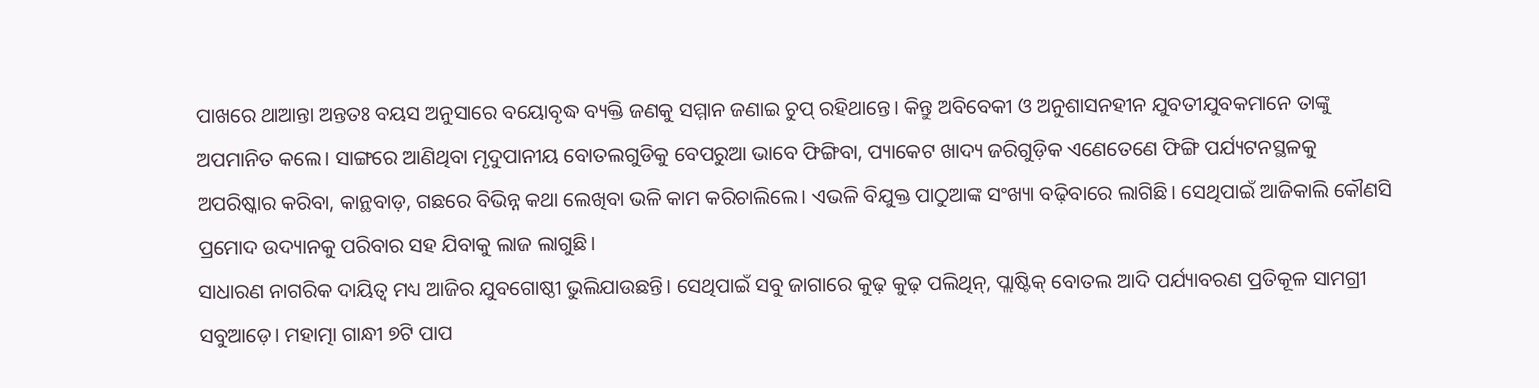ପାଖରେ ଥାଆନ୍ତା ଅନ୍ତତଃ ବୟସ ଅନୁସାରେ ବୟୋବୃଦ୍ଧ ବ୍ୟକ୍ତି ଜଣକୁ ସମ୍ମାନ ଜଣାଇ ଚୁପ୍‌ ରହିଥାନ୍ତେ। କିନ୍ତୁ ଅବିବେକୀ ଓ ଅନୁଶାସନହୀନ ଯୁବତୀଯୁବକମାନେ ତାଙ୍କୁ ଅପମାନିତ କଲେ। ସାଙ୍ଗରେ ଆଣିଥିବା ମୃଦୁପାନୀୟ ବୋତଲଗୁଡିକୁ ବେପରୁଆ ଭାବେ ଫିଙ୍ଗିବା, ପ୍ୟାକେଟ ଖାଦ୍ୟ ଜରିଗୁଡ଼ିକ ଏଣେତେଣେ ଫିଙ୍ଗି ପର୍ଯ୍ୟଟନସ୍ଥଳକୁ ଅପରିଷ୍କାର କରିବା, କାନ୍ଥବାଡ଼, ଗଛରେ ବିଭିନ୍ନ କଥା ଲେଖିବା ଭଳି କାମ କରିଚାଲିଲେ। ଏଭଳି ବିଯୁକ୍ତ ପାଠୁଆଙ୍କ ସଂଖ୍ୟା ବଢ଼ିବାରେ ଲାଗିଛି। ସେଥିପାଇଁ ଆଜିକାଲି କୌଣସି ପ୍ରମୋଦ ଉଦ୍ୟାନକୁ ପରିବାର ସହ ଯିବାକୁ ଲାଜ ଲାଗୁଛି।
ସାଧାରଣ ନାଗରିକ ଦାୟିତ୍ୱ ମଧ୍ୟ ଆଜିର ଯୁବଗୋଷ୍ଠୀ ଭୁଲିଯାଉଛନ୍ତି। ସେଥିପାଇଁ ସବୁ ଜାଗାରେ କୁଢ଼ କୁଢ଼ ପଲିଥିନ୍‌, ପ୍ଲାଷ୍ଟିକ୍‌ ବୋତଲ ଆଦି ପର୍ଯ୍ୟାବରଣ ପ୍ରତିକୂଳ ସାମଗ୍ରୀ ସବୁଆଡ଼େ। ମହାତ୍ମା ଗାନ୍ଧୀ ୭ଟି ପାପ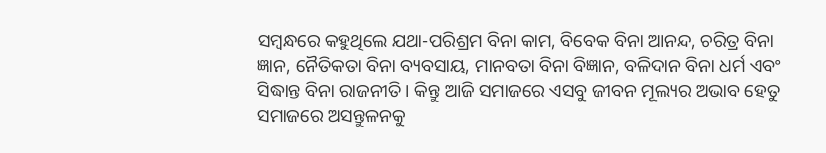ସମ୍ବନ୍ଧରେ କହୁଥିଲେ ଯଥା-ପରିଶ୍ରମ ବିନା କାମ, ବିବେକ ବିନା ଆନନ୍ଦ, ଚରିତ୍ର ବିନା ଜ୍ଞାନ, ନୈତିକତା ବିନା ବ୍ୟବସାୟ, ମାନବତା ବିନା ବିଜ୍ଞାନ, ବଳିଦାନ ବିନା ଧର୍ମ ଏବଂ ସିଦ୍ଧାନ୍ତ ବିନା ରାଜନୀତି। କିନ୍ତୁ ଆଜି ସମାଜରେ ଏସବୁ ଜୀବନ ମୂଲ୍ୟର ଅଭାବ ହେତୁ ସମାଜରେ ଅସନ୍ତୁଳନକୁ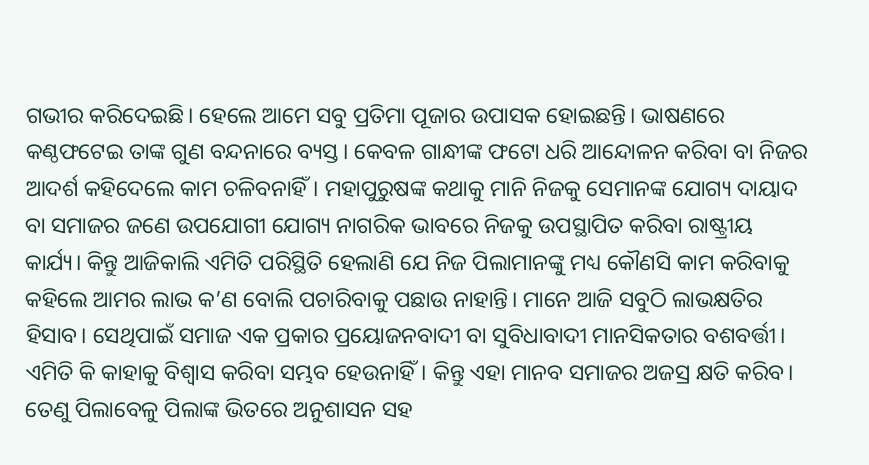ଗଭୀର କରିଦେଇଛି। ହେଲେ ଆମେ ସବୁ ପ୍ରତିମା ପୂଜାର ଉପାସକ ହୋଇଛନ୍ତି। ଭାଷଣରେ କଣ୍ଠଫଟେଇ ତାଙ୍କ ଗୁଣ ବନ୍ଦନାରେ ବ୍ୟସ୍ତ। କେବଳ ଗାନ୍ଧୀଙ୍କ ଫଟୋ ଧରି ଆନ୍ଦୋଳନ କରିବା ବା ନିଜର ଆଦର୍ଶ କହିଦେଲେ କାମ ଚଳିବନାହିଁ। ମହାପୁରୁଷଙ୍କ କଥାକୁ ମାନି ନିଜକୁ ସେମାନଙ୍କ ଯୋଗ୍ୟ ଦାୟାଦ ବା ସମାଜର ଜଣେ ଉପଯୋଗୀ ଯୋଗ୍ୟ ନାଗରିକ ଭାବରେ ନିଜକୁ ଉପସ୍ଥାପିତ କରିବା ରାଷ୍ଟ୍ରୀୟ କାର୍ଯ୍ୟ। କିନ୍ତୁ ଆଜିକାଲି ଏମିତି ପରିସ୍ଥିତି ହେଲାଣି ଯେ ନିଜ ପିଲାମାନଙ୍କୁ ମଧ୍ୟ କୌଣସି କାମ କରିବାକୁ କହିଲେ ଆମର ଲାଭ କ’ଣ ବୋଲି ପଚାରିବାକୁ ପଛାଉ ନାହାନ୍ତି। ମାନେ ଆଜି ସବୁଠି ଲାଭକ୍ଷତିର ହିସାବ। ସେଥିପାଇଁ ସମାଜ ଏକ ପ୍ରକାର ପ୍ରୟୋଜନବାଦୀ ବା ସୁବିଧାବାଦୀ ମାନସିକତାର ବଶବର୍ତ୍ତୀ। ଏମିତି କି କାହାକୁ ବିଶ୍ୱାସ କରିବା ସମ୍ଭବ ହେଉନାହିଁ। କିନ୍ତୁ ଏହା ମାନବ ସମାଜର ଅଜସ୍ର କ୍ଷତି କରିବ। ତେଣୁ ପିଲାବେଳୁ ପିଲାଙ୍କ ଭିତରେ ଅନୁଶାସନ ସହ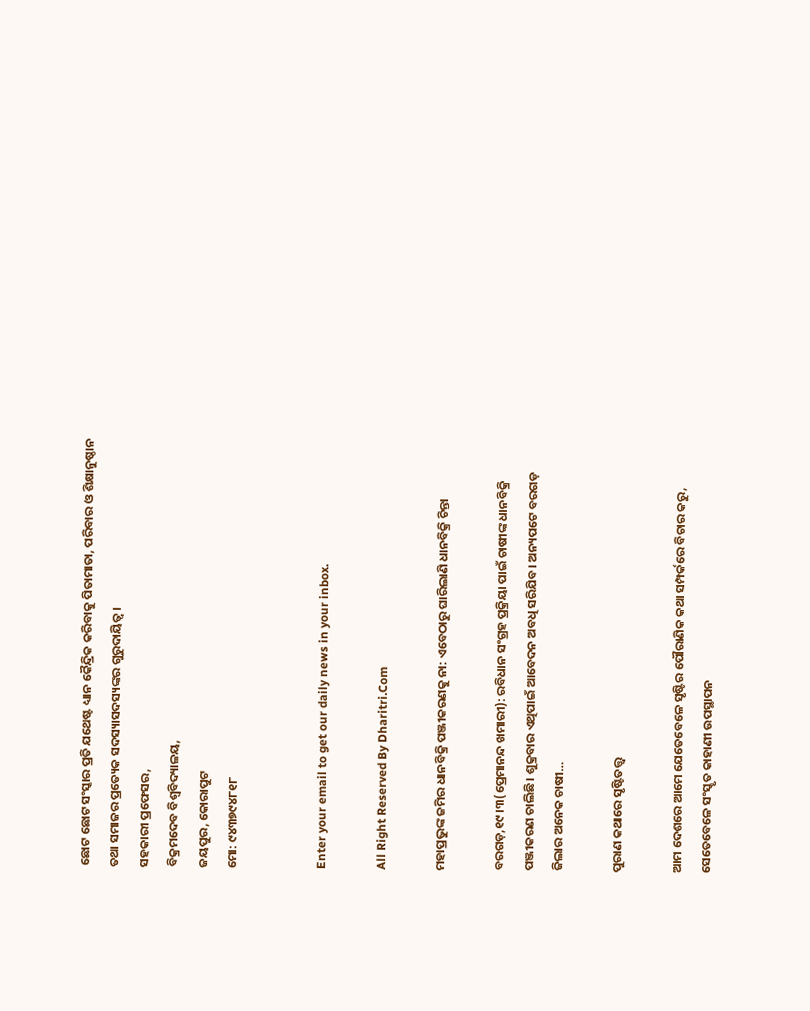ଛୋଟ ଛୋଟ ସଂସ୍କାର ପ୍ରତି ଯଥେଷ୍ଟ ଧ୍ୟାନ କୈନ୍ଦ୍ରିକ କରିବାକୁ ପିତାମାତା, ପରିବାର ଓ ଶିକ୍ଷାନୁଷ୍ଠାନ ତଥା ସମାଜର ପ୍ରତ୍ୟେକ ସଦସ୍ୟାସଦସ୍ୟଙ୍କର ଗୁରୁଦାୟିତ୍ୱ।
ସହକାରୀ ପ୍ରଫେସର,
ବିକ୍ରମଦେବ ବିଶ୍ବବିଦ୍ୟାଳୟ,
ଜୟପୁର, କୋରାପୁଟ
ମୋ: ୯୪୩୭୯୪୮୧୮


Enter your email to get our daily news in your inbox.

All Right Reserved By Dharitri.Com

ମହାପ୍ରଭୁଙ୍କ ଜମିର ଧାନବିକ୍ରି ପଞ୍ଜୀକରଣକୁ ନା: ଏବେଠାରୁ ଘାରିଲାଣି ଧାନବିକ୍ରି ଚିନ୍ତା

ବରଗଡ଼,୧୯।୩(ପ୍ରେମାନନ୍ଦ ଖମାରୀ): ରବିଧାନ ସଂଗ୍ରହ ପ୍ରକ୍ରିୟା ପାଇଁ ଚାଷୀଙ୍କ ଧାନବିକ୍ରି ପଞ୍ଜୀକରଣ ଚାଲିଛି। ଶୁକ୍ରବାର ଏଥିପାଇଁ ଆବେଦନ ଅବଧି ସରିଯିବ। ଅନ୍ୟପଟେ ବରଗଡ଼ ଜିଲାର ଅନେକ ଚାଷୀ…

ପୁରାଣ କଥାରେ ସୃଷ୍ଟିତତ୍ତ୍ୱ

ଆମ ଦେଶରେ ଆମେ ଯେତେବେଳେ ସୃଷ୍ଟିର ପୌରାଣିକ କଥା ସମ୍ପର୍କରେ ବିଚାର କରୁ, ସେତେବେଳେ ସଂସ୍କୃତ କାହାଣୀ ଉପସ୍ଥାପନ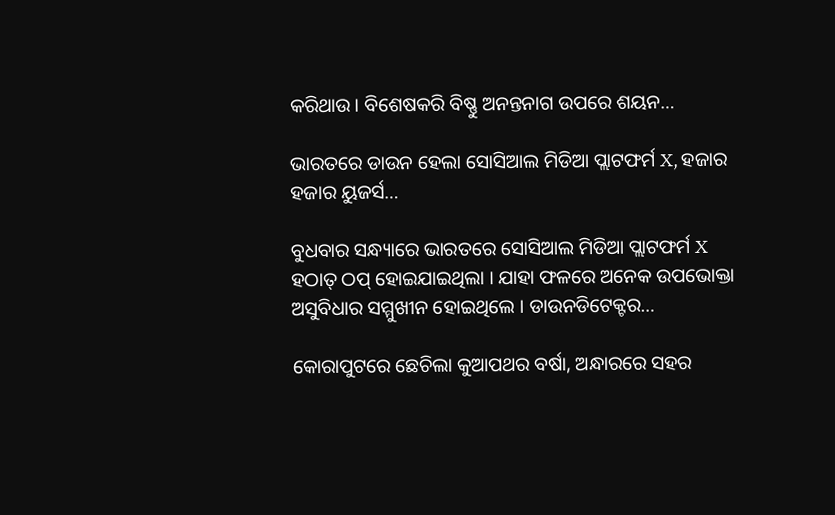କରିଥାଉ। ବିଶେଷକରି ବିଷ୍ଣୁ ଅନନ୍ତନାଗ ଉପରେ ଶୟନ…

ଭାରତରେ ଡାଉନ ହେଲା ସୋସିଆଲ ମିଡିଆ ପ୍ଲାଟଫର୍ମ X, ହଜାର ହଜାର ୟୁଜର୍ସ…

ବୁଧବାର ସନ୍ଧ୍ୟାରେ ଭାରତରେ ସୋସିଆଲ ମିଡିଆ ପ୍ଲାଟଫର୍ମ X ହଠାତ୍ ଠପ୍ ହୋଇଯାଇଥିଲା । ଯାହା ଫଳରେ ଅନେକ ଉପଭୋକ୍ତା ଅସୁବିଧାର ସମ୍ମୁଖୀନ ହୋଇଥିଲେ । ଡାଉନଡିଟେକ୍ଟର…

କୋରାପୁଟରେ ଛେଚିଲା କୁଆପଥର ବର୍ଷା, ଅନ୍ଧାରରେ ସହର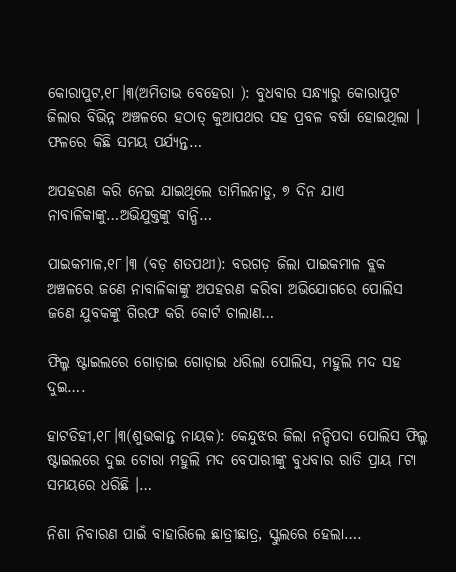କୋରାପୁଟ,୧୮।୩(ଅମିତାଭ ବେହେରା ): ବୁଧବାର ସନ୍ଧ୍ୟାରୁ କୋରାପୁଟ ଜିଲାର ବିଭିନ୍ନ ଅଞ୍ଚଳରେ ହଠାତ୍ କୁଆପଥର ସହ ପ୍ରବଳ ବର୍ଷା ହୋଇଥିଲା । ଫଳରେ କିଛି ସମୟ ପର୍ଯ୍ୟନ୍ତ…

ଅପହରଣ କରି ନେଇ ଯାଇଥିଲେ ତାମିଲନାଡୁ, ୭ ଦିନ ଯାଏ ନାବାଳିକାଙ୍କୁ…ଅଭିଯୁକ୍ତଙ୍କୁ ବାନ୍ଧି…

ପାଇକମାଳ,୧୮।୩ (ବଡ଼ ଶତପଥୀ): ବରଗଡ଼ ଜିଲା ପାଇକମାଳ ବ୍ଲକ ଅଞ୍ଚଳରେ ଜଣେ ନାବାଳିକାଙ୍କୁ ଅପହରଣ କରିବା ଅଭିଯୋଗରେ ପୋଲିସ ଜଣେ ଯୁବକଙ୍କୁ ଗିରଫ କରି କୋର୍ଟ ଚାଲାଣ…

ଫିଲ୍ମ ଷ୍ଟାଇଲରେ ଗୋଡ଼ାଇ ଗୋଡ଼ାଇ ଧରିଲା ପୋଲିସ, ମହୁଲି ମଦ ସହ ଦୁଇ….

ହାଟଡିହୀ,୧୮।୩(ଶୁଭକାନ୍ତ ନାୟକ): କେନ୍ଦୁଝର ଜିଲା ନନ୍ଦିପଦା ପୋଲିସ ଫିଲ୍ମ ଷ୍ଟାଇଲରେ ଦୁଇ ଚୋରା ମହୁଲି ମଦ ବେପାରୀଙ୍କୁ ବୁଧବାର ରାତି ପ୍ରାୟ ୮ଟା ସମୟରେ ଧରିଛି ।…

ନିଶା ନିବାରଣ ପାଇଁ ବାହାରିଲେ ଛାତ୍ରୀଛାତ୍ର, ସ୍କୁଲରେ ହେଲା….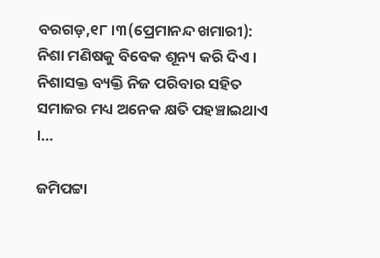ବରଗଡ଼,୧୮।୩(ପ୍ରେମାନନ୍ଦ ଖମାରୀ): ନିଶା ମଣିଷକୁ ବିବେକ ଶୂନ୍ୟ କରି ଦିଏ । ନିଶାସକ୍ତ ବ୍ୟକ୍ତି ନିଜ ପରିବାର ସହିତ ସମାଜର ମଧ୍ୟ ଅନେକ କ୍ଷତି ପହଞ୍ଚାଇଥାଏ ।…

ଜମିପଟ୍ଟା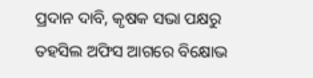ପ୍ରଦାନ ଦାବି, କୃଷକ ସଭା ପକ୍ଷରୁ ତହସିଲ ଅଫିସ ଆଗରେ ବିକ୍ଷୋଭ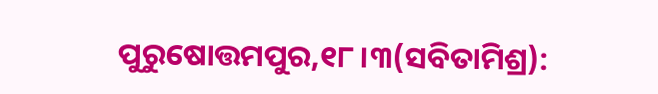ପୁରୁଷୋତ୍ତମପୁର,୧୮।୩(ସବିତାମିଶ୍ର):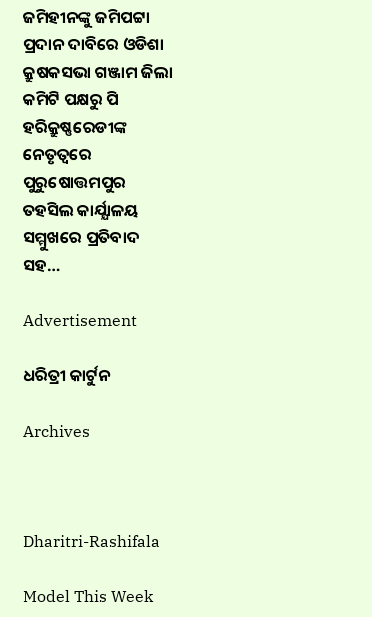ଜମିହୀନଙ୍କୁ ଜମିପଟ୍ଟା ପ୍ରଦାନ ଦାବିରେ ଓଡିଶା କ୍ରୁଷକସଭା ଗଞ୍ଜାମ ଜିଲା କମିଟି ପକ୍ଷରୁ ପି ହରିକ୍ରୁଷ୍ଣରେଡୀଙ୍କ ନେତୃତ୍ବରେ ପୁରୁଷୋତ୍ତମପୁର ତହସିଲ କାର୍ଯ୍ଯାଳୟ ସମ୍ମୁଖରେ ପ୍ରତିବାଦ ସହ…

Advertisement

ଧରିତ୍ରୀ କାର୍ଟୁନ

Archives



Dharitri-Rashifala

Model This Week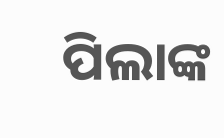ପିଲାଙ୍କ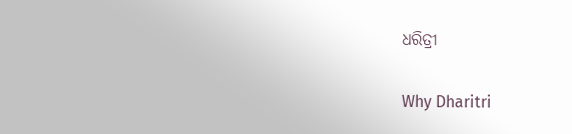ଧରିତ୍ରୀ

Why Dharitri